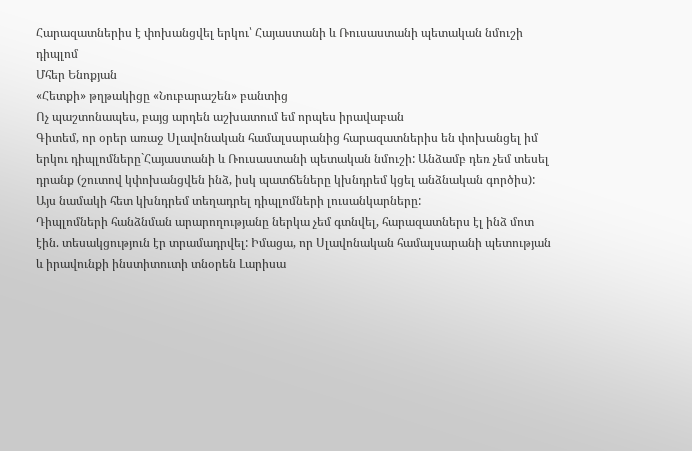Հարազատներիս է փոխանցվել երկու՝ Հայաստանի և Ռուսաստանի պետական նմուշի դիպլոմ
Մհեր Ենոքյան
«Հետքի» թղթակիցը «Նուբարաշեն» բանտից
Ոչ պաշտոնապես, բայց արդեն աշխատում եմ որպես իրավաբան
Գիտեմ, որ օրեր առաջ Սլավոնական համալսարանից հարազատներիս են փոխանցել իմ երկու դիպլոմները`Հայաստանի և Ռուսաստանի պետական նմուշի: Անձամբ դեռ չեմ տեսել դրանք (շուտով կփոխանցվեն ինձ, իսկ պատճեները կխնդրեմ կցել անձնական գործիս): Այս նամակի հետ կխնդրեմ տեղադրել դիպլոմների լուսանկարները:
Դիպլոմների հանձնման արարողությանը ներկա չեմ գտնվել, հարազատներս էլ ինձ մոտ էին. տեսակցություն էր տրամադրվել: Իմացա, որ Սլավոնական համալսարանի պետության և իրավունքի ինստիտուտի տնօրեն Լարիսա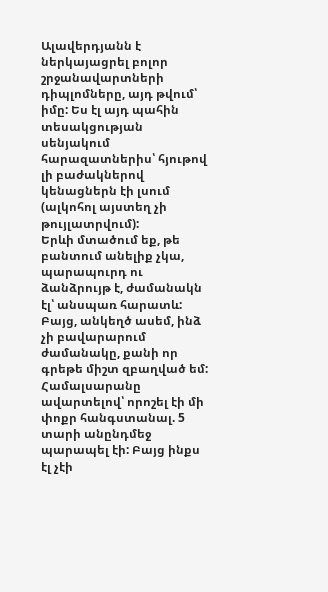Ալավերդյանն է ներկայացրել բոլոր շրջանավարտների դիպլոմները, այդ թվում՝ իմը: Ես էլ այդ պահին տեսակցության սենյակում հարազատներիս՝ հյութով լի բաժակներով կենացներն էի լսում (ալկոհոլ այստեղ չի թույլատրվում):
Երևի մտածում եք, թե բանտում անելիք չկա, պարապուրդ ու ձանձրույթ է, ժամանակն էլ՝ անսպառ հարատև: Բայց, անկեղծ ասեմ, ինձ չի բավարարում ժամանակը, քանի որ գրեթե միշտ զբաղված եմ: Համալսարանը ավարտելով՝ որոշել էի մի փոքր հանգստանալ. 5 տարի անընդմեջ պարապել էի: Բայց ինքս էլ չէի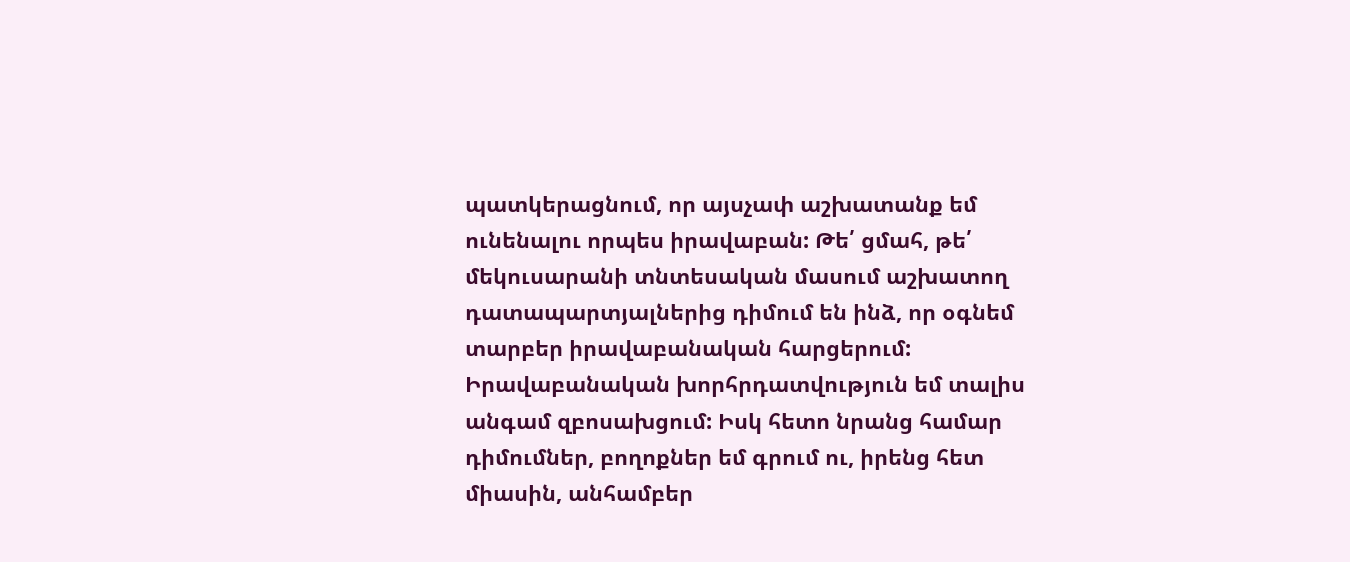պատկերացնում, որ այսչափ աշխատանք եմ ունենալու որպես իրավաբան: Թե՛ ցմահ, թե՛ մեկուսարանի տնտեսական մասում աշխատող դատապարտյալներից դիմում են ինձ, որ օգնեմ տարբեր իրավաբանական հարցերում: Իրավաբանական խորհրդատվություն եմ տալիս անգամ զբոսախցում: Իսկ հետո նրանց համար դիմումներ, բողոքներ եմ գրում ու, իրենց հետ միասին, անհամբեր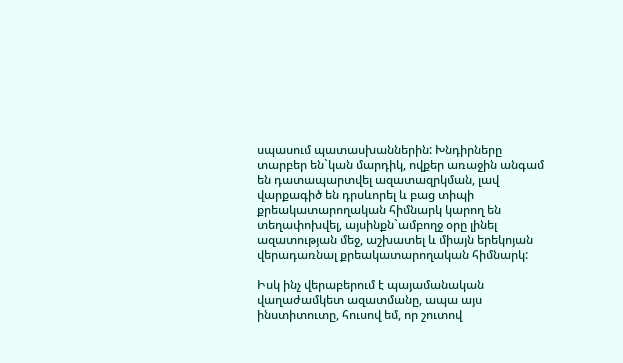սպասում պատասխաններին: Խնդիրները տարբեր են`կան մարդիկ, ովքեր առաջին անգամ են դատապարտվել ազատազրկման, լավ վարքագիծ են դրսևորել և բաց տիպի քրեակատարողական հիմնարկ կարող են տեղափոխվել, այսինքն`ամբողջ օրը լինել ազատության մեջ, աշխատել և միայն երեկոյան վերադառնալ քրեակատարողական հիմնարկ:

Իսկ ինչ վերաբերում է պայամանական վաղաժամկետ ազատմանը, ապա այս ինստիտուտը, հուսով եմ, որ շուտով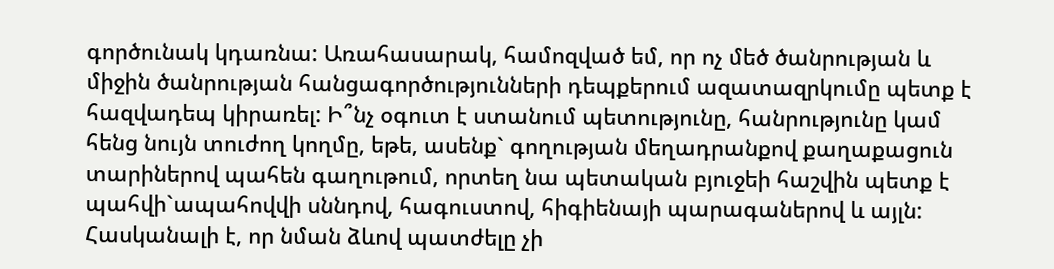գործունակ կդառնա: Առահասարակ, համոզված եմ, որ ոչ մեծ ծանրության և միջին ծանրության հանցագործությունների դեպքերում ազատազրկումը պետք է հազվադեպ կիրառել: Ի՞նչ օգուտ է ստանում պետությունը, հանրությունը կամ հենց նույն տուժող կողմը, եթե, ասենք` գողության մեղադրանքով քաղաքացուն տարիներով պահեն գաղութում, որտեղ նա պետական բյուջեի հաշվին պետք է պահվի`ապահովվի սննդով, հագուստով, հիգիենայի պարագաներով և այլն: Հասկանալի է, որ նման ձևով պատժելը չի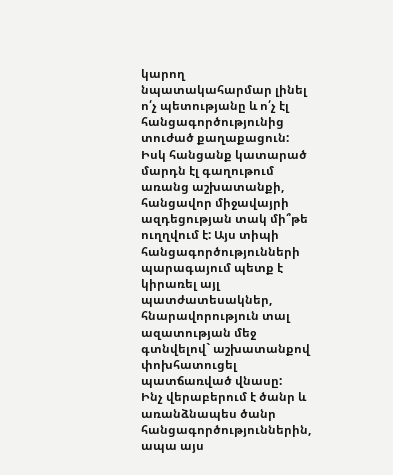կարող նպատակահարմար լինել ո՛չ պետությանը և ո՛չ էլ հանցագործությունից տուժած քաղաքացուն: Իսկ հանցանք կատարած մարդն էլ գաղութում առանց աշխատանքի, հանցավոր միջավայրի ազդեցության տակ մի՞թե ուղղվում է: Այս տիպի հանցագործությունների պարագայում պետք է կիրառել այլ պատժատեսակներ, հնարավորություն տալ ազատության մեջ գտնվելով` աշխատանքով փոխհատուցել պատճառված վնասը:
Ինչ վերաբերում է ծանր և առանձնապես ծանր հանցագործություններին, ապա այս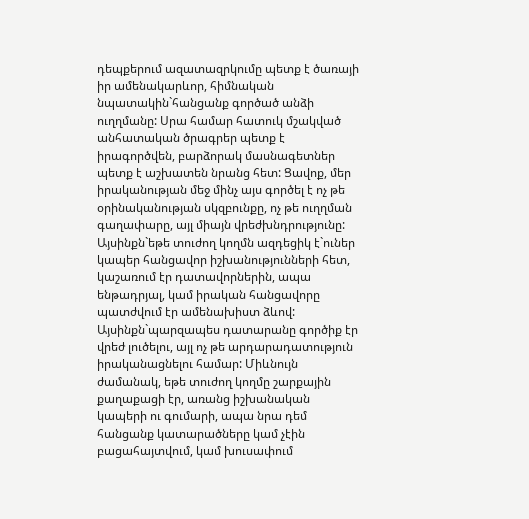դեպքերում ազատազրկումը պետք է ծառայի իր ամենակարևոր, հիմնական նպատակին`հանցանք գործած անձի ուղղմանը: Սրա համար հատուկ մշակված անհատական ծրագրեր պետք է իրագործվեն, բարձորակ մասնագետներ պետք է աշխատեն նրանց հետ: Ցավոք, մեր իրականության մեջ մինչ այս գործել է ոչ թե օրինականության սկզբունքը, ոչ թե ուղղման գաղափարը, այլ միայն վրեժխնդրությունը: Այսինքն`եթե տուժող կողմն ազդեցիկ է`ուներ կապեր հանցավոր իշխանությունների հետ, կաշառում էր դատավորներին, ապա ենթադրյալ, կամ իրական հանցավորը պատժվում էր ամենախիստ ձևով: Այսինքն`պարզապես դատարանը գործիք էր վրեժ լուծելու, այլ ոչ թե արդարադատություն իրականացնելու համար: Միևնույն ժամանակ, եթե տուժող կողմը շարքային քաղաքացի էր, առանց իշխանական կապերի ու գումարի, ապա նրա դեմ հանցանք կատարածները կամ չէին բացահայտվում, կամ խուսափում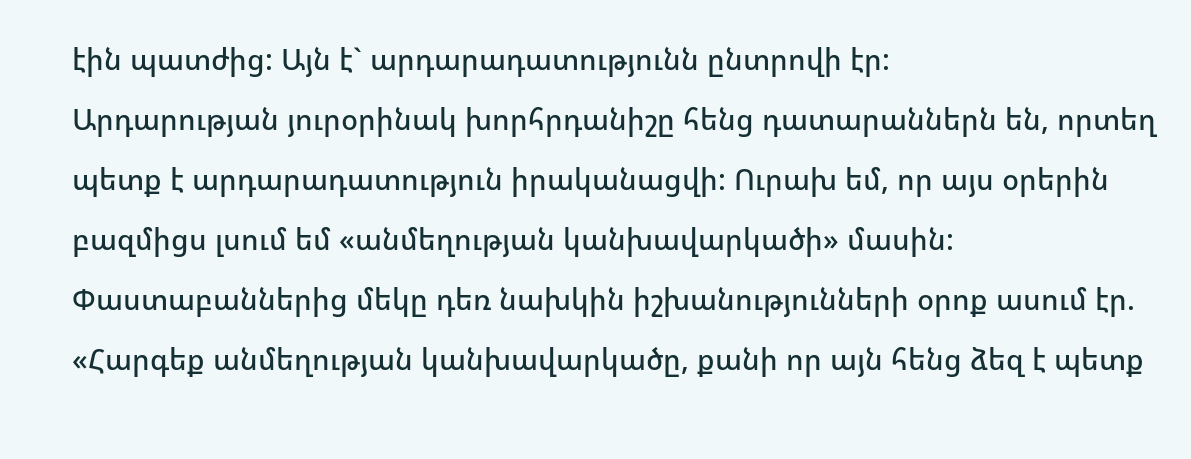էին պատժից: Այն է` արդարադատությունն ընտրովի էր:
Արդարության յուրօրինակ խորհրդանիշը հենց դատարաններն են, որտեղ պետք է արդարադատություն իրականացվի: Ուրախ եմ, որ այս օրերին բազմիցս լսում եմ «անմեղության կանխավարկածի» մասին: Փաստաբաններից մեկը դեռ նախկին իշխանությունների օրոք ասում էր. «Հարգեք անմեղության կանխավարկածը, քանի որ այն հենց ձեզ է պետք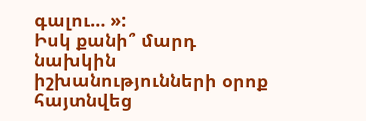գալու… »:
Իսկ քանի՞ մարդ նախկին իշխանությունների օրոք հայտնվեց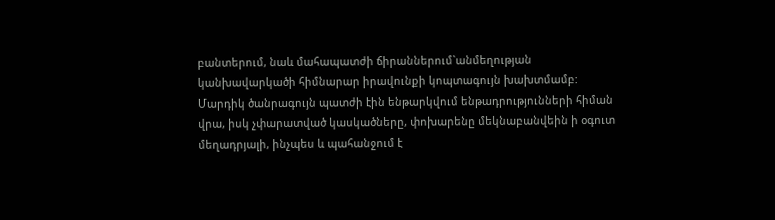բանտերում, նաև մահապատժի ճիրաններում`անմեղության կանխավարկածի հիմնարար իրավունքի կոպտագույն խախտմամբ: Մարդիկ ծանրագույն պատժի էին ենթարկվում ենթադրությունների հիման վրա, իսկ չփարատված կասկածները, փոխարենը մեկնաբանվեին ի օգուտ մեղադրյալի, ինչպես և պահանջում է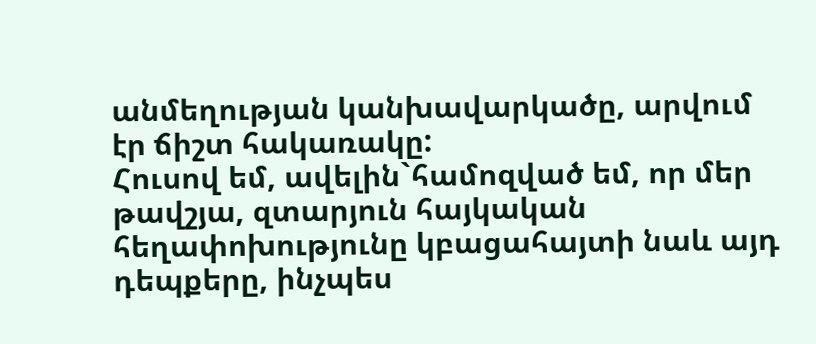անմեղության կանխավարկածը, արվում էր ճիշտ հակառակը:
Հուսով եմ, ավելին`համոզված եմ, որ մեր թավշյա, զտարյուն հայկական հեղափոխությունը կբացահայտի նաև այդ դեպքերը, ինչպես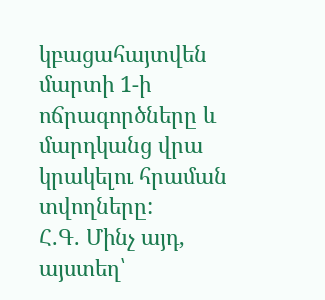կբացահայտվեն մարտի 1-ի ոճրագործները և մարդկանց վրա կրակելու հրաման տվողները:
Հ.Գ. Մինչ այդ, այստեղ՝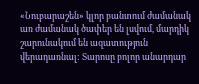«Նուբարաշեն» կլոր բանտում ժամանակ առ ժամանակ ծափեր են լսվում, մարդիկ շարունակում են ազատություն վերադառնալ: Տարոսը բոլոր անարդար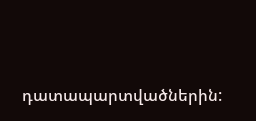դատապարտվածներին: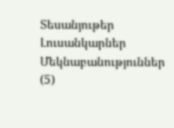Տեսանյութեր
Լուսանկարներ
Մեկնաբանություններ (5)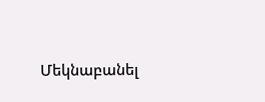Մեկնաբանել